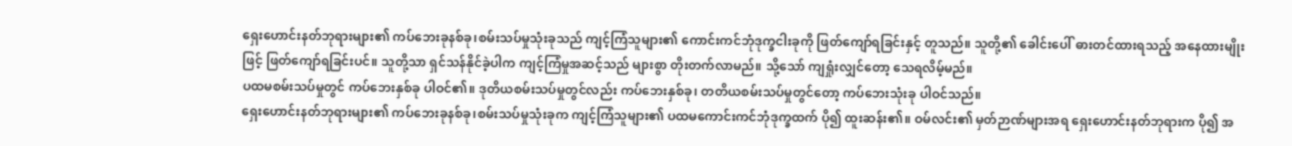ရှေးဟောင်းနတ်ဘုရားများ၏ ကပ်ဘေးခုနစ်ခု၊စမ်းသပ်မှုသုံးခုသည် ကျင့်ကြံသူများ၏ ကောင်းကင်ဘုံဒုက္ခငါးခုကို ဖြတ်ကျော်ရခြင်းနှင့် တူသည်။ သူတို့၏ ခေါင်းပေါ် ဓားတင်ထားရသည့် အနေထားမျိုးဖြင့် ဖြတ်ကျော်ရခြင်းပင်။ သူတို့သာ ရှင်သန်နိုင်ခဲ့ပါက ကျင့်ကြံမှုအဆင့်သည် များစွာ တိုးတက်လာမည်။ သို့သော် ကျရှုံးလျှင်တော့ သေရလိမ့်မည်။
ပထမစမ်းသပ်မှုတွင် ကပ်ဘေးနှစ်ခု ပါဝင်၏။ ဒုတိယစမ်းသပ်မှုတွင်လည်း ကပ်ဘေးနှစ်ခု၊ တတိယစမ်းသပ်မှုတွင်တော့ ကပ်ဘေးသုံးခု ပါဝင်သည်။
ရှေးဟောင်းနတ်ဘုရားများ၏ ကပ်ဘေးခုနစ်ခု၊စမ်းသပ်မှုသုံးခုက ကျင့်ကြံသူများ၏ ပထမကောင်းကင်ဘုံဒုက္ခထက် ပို၍ ထူးဆန်း၏။ ဝမ်လင်း၏ မှတ်ဉာဏ်များအရ ရှေးဟောင်းနတ်ဘုရားက ပို၍ အ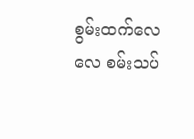စွမ်းထက်လေလေ စမ်းသပ်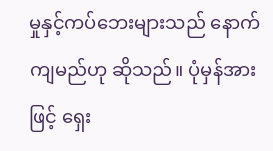မှုနှင့်ကပ်ဘေးများသည် နောက်ကျမည်ဟု ဆိုသည်။ ပုံမှန်အားဖြင့် ရှေး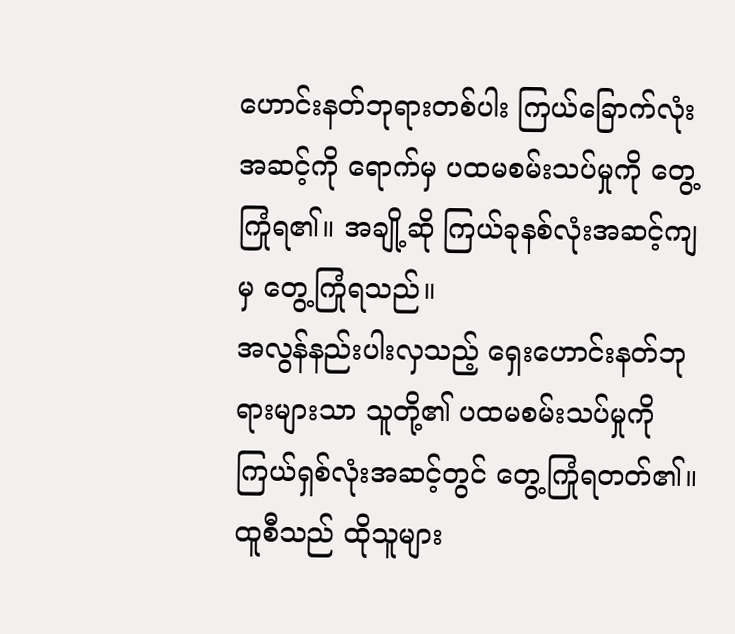ဟောင်းနတ်ဘုရားတစ်ပါး ကြယ်ခြောက်လုံးအဆင့်ကို ရောက်မှ ပထမစမ်းသပ်မှုကို တွေ့ကြုံရ၏။ အချို့ဆို ကြယ်ခုနစ်လုံးအဆင့်ကျမှ တွေ့ကြုံရသည်။
အလွန်နည်းပါးလှသည့် ရှေးဟောင်းနတ်ဘုရားများသာ သူတို့၏ ပထမစမ်းသပ်မှုကို ကြယ်ရှစ်လုံးအဆင့်တွင် တွေ့ကြုံရတတ်၏။ ထူစီသည် ထိုသူများ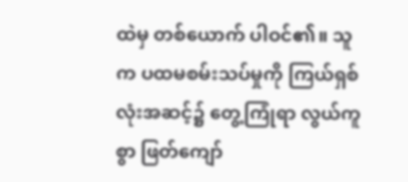ထဲမှ တစ်ယောက် ပါဝင်၏။ သူက ပထမစမ်းသပ်မှုကို ကြယ်ရှစ်လုံးအဆင့်၌ တွေ့ကြုံရာ လွယ်ကူစွာ ဖြတ်ကျော်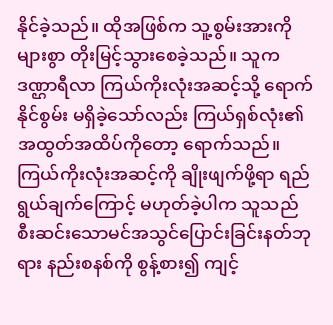နိုင်ခဲ့သည်။ ထိုအဖြစ်က သူ့စွမ်းအားကို များစွာ တိုးမြင့်သွားစေခဲ့သည်။ သူက ဒဏ္ဌာရီလာ ကြယ်ကိုးလုံးအဆင့်သို့ ရောက်နိုင်စွမ်း မရှိခဲ့သော်လည်း ကြယ်ရှစ်လုံး၏အထွတ်အထိပ်ကိုတော့ ရောက်သည်။ ကြယ်ကိုးလုံးအဆင့်ကို ချိုးဖျက်ဖို့ရာ ရည်ရွယ်ချက်ကြောင့် မဟုတ်ခဲ့ပါက သူသည် စီးဆင်းသောမင်အသွင်ပြောင်းခြင်းနတ်ဘုရား နည်းစနစ်ကို စွန့်စား၍ ကျင့်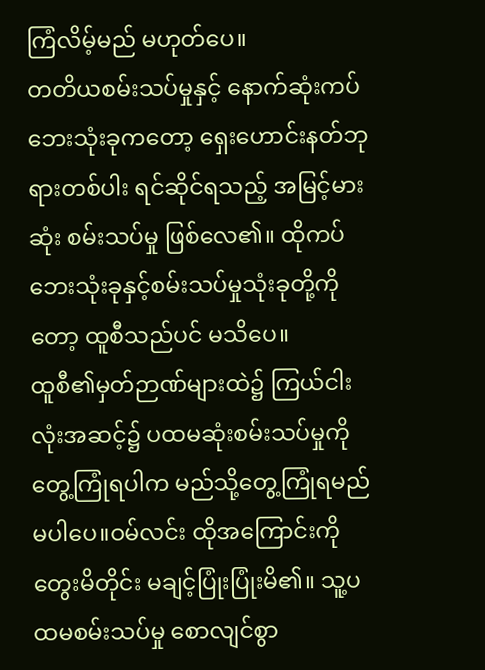ကြံလိမ့်မည် မဟုတ်ပေ။
တတိယစမ်းသပ်မှုနှင့် နောက်ဆုံးကပ်ဘေးသုံးခုကတော့ ရှေးဟောင်းနတ်ဘုရားတစ်ပါး ရင်ဆိုင်ရသည့် အမြင့်မားဆုံး စမ်းသပ်မှု ဖြစ်လေ၏။ ထိုကပ်ဘေးသုံးခုနှင့်စမ်းသပ်မှုသုံးခုတို့ကိုတော့ ထူစီသည်ပင် မသိပေ။
ထူစီ၏မှတ်ဉာဏ်များထဲ၌ ကြယ်ငါးလုံးအဆင့်၌ ပထမဆုံးစမ်းသပ်မှုကို တွေ့ကြုံရပါက မည်သို့တွေ့ကြုံရမည် မပါပေ။ဝမ်လင်း ထိုအကြောင်းကို တွေးမိတိုင်း မချင့်ပြုံးပြုံးမိ၏။ သူ့ပထမစမ်းသပ်မှု စောလျင်စွာ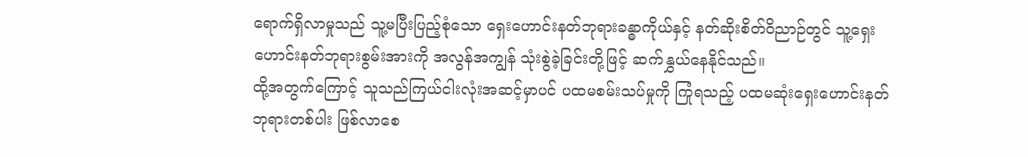ရောက်ရှိလာမှုသည် သူ့မပြီးပြည့်စုံသော ရှေးဟောင်းနတ်ဘုရားခန္ဓာကိုယ်နှင့် နတ်ဆိုးစိတ်ဝိညာဉ်တွင် သူ့ရှေးဟောင်းနတ်ဘုရားစွမ်းအားကို အလွန်အကျွန် သုံးစွဲခဲ့ခြင်းတို့ဖြင့် ဆက်နွှယ်နေနိုင်သည်။
ထို့အတွက်ကြောင့် သူသည်ကြယ်ငါးလုံးအဆင့်မှာပင် ပထမစမ်းသပ်မှုကို ကြုံရသည့် ပထမဆုံးရှေးဟောင်းနတ်ဘုရားတစ်ပါး ဖြစ်လာစေ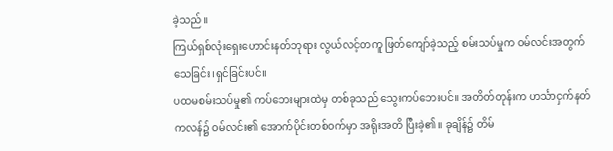ခဲ့သည်။
ကြယ်ရှစ်လုံးရှေးဟောင်းနတ်ဘုရား လွယ်လင့်တကူ ဖြတ်ကျော်ခဲ့သည့် စမ်းသပ်မှုက ဝမ်လင်းအတွက် သေခြင်း၊ရှင်ခြင်းပင်။
ပထမစမ်းသပ်မှု၏ ကပ်ဘေးများထဲမှ တစ်ခုသည် သွေးကပ်ဘေးပင်။ အတိတ်တုန်းက ဟင်္သာငှက်နတ်ကလန်၌ ဝမ်လင်း၏ အောက်ပိုင်းတစ်ဝက်မှာ အရိုးအတိ ပြီးခဲ့၏။ ခုချိန်၌ တိမ်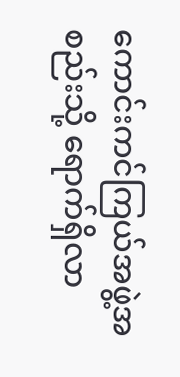ကောင်းကင်ကြယ်အဖွဲ့အစည်းသို့ ရောက်ရှိလာ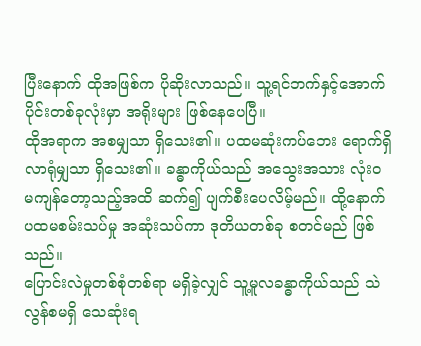ပြီးနောက် ထိုအဖြစ်က ပိုဆိုးလာသည်။ သူ့ရင်ဘက်နှင့်အောက်ပိုင်းတစ်ခုလုံးမှာ အရိုးများ ဖြစ်နေပေပြီ။
ထိုအရာက အစမျှသာ ရှိသေး၏။ ပထမဆုံးကပ်ဘေး ရောက်ရှိလာရုံမျှသာ ရှိသေး၏။ ခန္ဓာကိုယ်သည် အသွေးအသား လုံးဝ မကျန်တော့သည့်အထိ ဆက်၍ ပျက်စီးပေလိမ့်မည်။ ထို့နောက် ပထမစမ်းသပ်မှု အဆုံးသပ်ကာ ဒုတိယတစ်ခု စတင်မည် ဖြစ်သည်။
ပြောင်းလဲမှုတစ်စုံတစ်ရာ မရှိခဲ့လျှင် သူ့မူလခန္ဓာကိုယ်သည် သဲလွန်စမရှိ သေဆုံးရ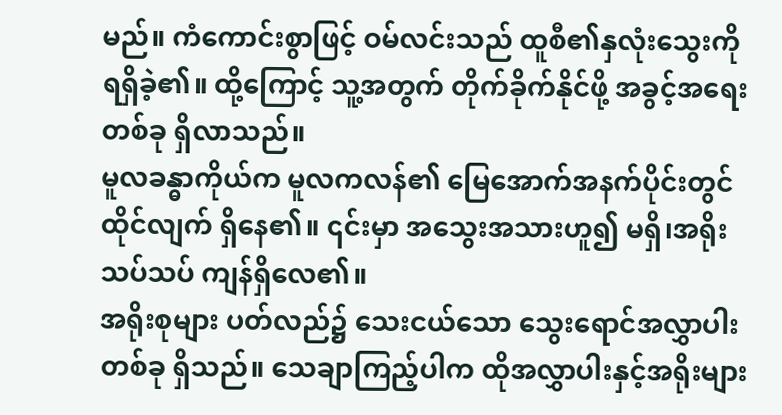မည်။ ကံကောင်းစွာဖြင့် ဝမ်လင်းသည် ထူစီ၏နှလုံးသွေးကို ရရှိခဲ့၏။ ထို့ကြောင့် သူ့အတွက် တိုက်ခိုက်နိုင်ဖို့ အခွင့်အရေးတစ်ခု ရှိလာသည်။
မူလခန္ဓာကိုယ်က မူလကလန်၏ မြေအောက်အနက်ပိုင်းတွင် ထိုင်လျက် ရှိနေ၏။ ၎င်းမှာ အသွေးအသားဟူ၍ မရှိ၊အရိုးသပ်သပ် ကျန်ရှိလေ၏။
အရိုးစုများ ပတ်လည်၌ သေးငယ်သော သွေးရောင်အလွှာပါး တစ်ခု ရှိသည်။ သေချာကြည့်ပါက ထိုအလွှာပါးနှင့်အရိုးများ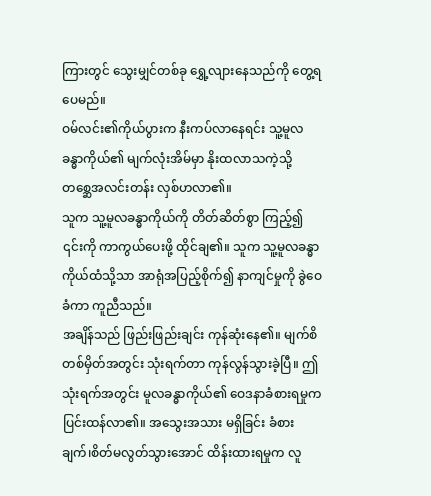ကြားတွင် သွေးမျှင်တစ်ခု ရွှေ့လျားနေသည်ကို တွေ့ရပေမည်။
ဝမ်လင်း၏ကိုယ်ပွားက နီးကပ်လာနေရင်း သူ့မူလခန္ဓာကိုယ်၏ မျက်လုံးအိမ်မှာ နိုးထလာသကဲ့သို့ တစ္ဆေအလင်းတန်း လှစ်ဟလာ၏။
သူက သူ့မူလခန္ဓာကိုယ်ကို တိတ်ဆိတ်စွာ ကြည့်၍ ၎င်းကို ကာကွယ်ပေးဖို့ ထိုင်ချ၏။ သူက သူ့မူလခန္ဓာကိုယ်ထံသို့သာ အာရုံအပြည့်စိုက်၍ နာကျင်မှုကို ခွဲဝေခံကာ ကူညီသည်။
အချိန်သည် ဖြည်းဖြည်းချင်း ကုန်ဆုံးနေ၏။ မျက်စိတစ်မှိတ်အတွင်း သုံးရက်တာ ကုန်လွန်သွားခဲ့ပြီ။ ဤသုံးရက်အတွင်း မူလခန္ဓာကိုယ်၏ ဝေဒနာခံစားရမှုက ပြင်းထန်လာ၏။ အသွေးအသား မရှိခြင်း ခံစားချက်၊စိတ်မလွတ်သွားအောင် ထိန်းထားရမှုက လူ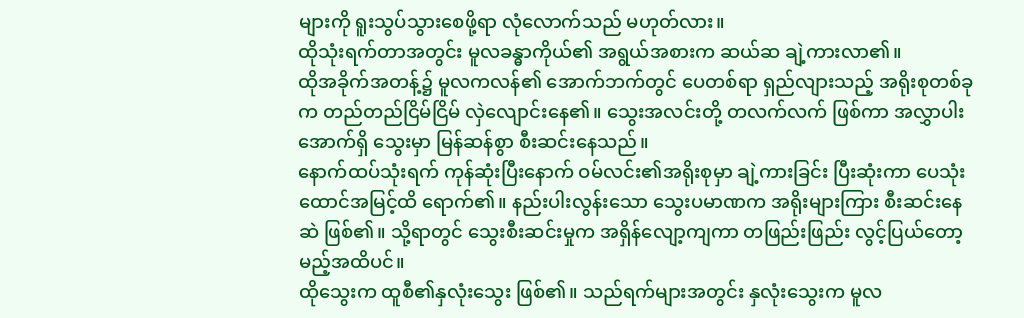များကို ရူးသွပ်သွားစေဖို့ရာ လုံလောက်သည် မဟုတ်လား။
ထိုသုံးရက်တာအတွင်း မူလခန္ဓာကိုယ်၏ အရွယ်အစားက ဆယ်ဆ ချဲ့ကားလာ၏။
ထိုအခိုက်အတန့်၌ မူလကလန်၏ အောက်ဘက်တွင် ပေတစ်ရာ ရှည်လျားသည့် အရိုးစုတစ်ခုက တည်တည်ငြိမ်ငြိမ် လှဲလျောင်းနေ၏။ သွေးအလင်းတို့ တလက်လက် ဖြစ်ကာ အလွှာပါးအောက်ရှိ သွေးမှာ မြန်ဆန်စွာ စီးဆင်းနေသည်။
နောက်ထပ်သုံးရက် ကုန်ဆုံးပြီးနောက် ဝမ်လင်း၏အရိုးစုမှာ ချဲ့ကားခြင်း ပြီးဆုံးကာ ပေသုံးထောင်အမြင့်ထိ ရောက်၏။ နည်းပါးလွန်းသော သွေးပမာဏက အရိုးများကြား စီးဆင်းနေဆဲ ဖြစ်၏။ သို့ရာတွင် သွေးစီးဆင်းမှုက အရှိန်လျော့ကျကာ တဖြည်းဖြည်း လွင့်ပြယ်တော့မည့်အထိပင်။
ထိုသွေးက ထူစီ၏နှလုံးသွေး ဖြစ်၏။ သည်ရက်များအတွင်း နှလုံးသွေးက မူလ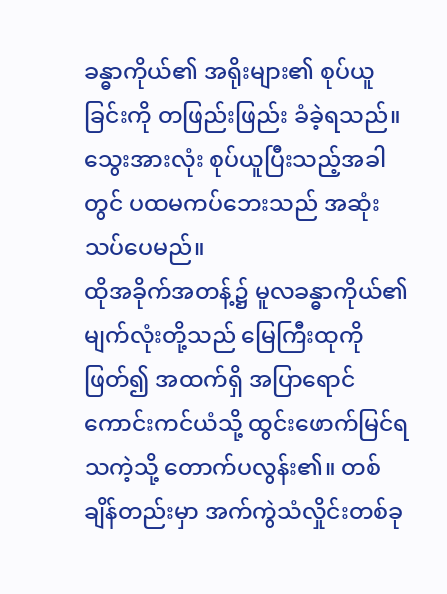ခန္ဓာကိုယ်၏ အရိုးများ၏ စုပ်ယူခြင်းကို တဖြည်းဖြည်း ခံခဲ့ရသည်။ သွေးအားလုံး စုပ်ယူပြီးသည့်အခါတွင် ပထမကပ်ဘေးသည် အဆုံးသပ်ပေမည်။
ထိုအခိုက်အတန့်၌ မူလခန္ဓာကိုယ်၏မျက်လုံးတို့သည် မြေကြီးထုကို ဖြတ်၍ အထက်ရှိ အပြာရောင်ကောင်းကင်ယံသို့ ထွင်းဖောက်မြင်ရသကဲ့သို့ တောက်ပလွန်း၏။ တစ်ချိန်တည်းမှာ အက်ကွဲသံလှိုင်းတစ်ခု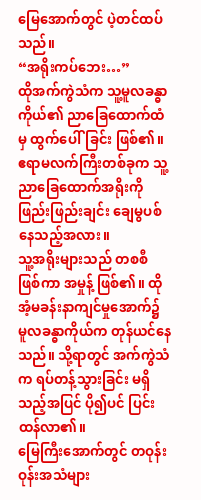မြေအောက်တွင် ပဲ့တင်ထပ်သည်။
“အရိုးကပ်ဘေး…”
ထိုအက်ကွဲသံက သူ့မူလခန္ဓာကိုယ်၏ ညာခြေထောက်ထံမှ ထွက်ပေါ်ခြင်း ဖြစ်၏။ ဧရာမလက်ကြီးတစ်ခုက သူ့ညာခြေထောက်အရိုးကို ဖြည်းဖြည်းချင်း ချေမွပစ်နေသည့်အလား။
သူ့အရိုးများသည် တစစီ ဖြစ်ကာ အမှုန့် ဖြစ်၏။ ထိုအံ့မခန်းနာကျင်မှုအောက်၌ မူလခန္ဓာကိုယ်က တုန်ယင်နေသည်။ သို့ရာတွင် အက်ကွဲသံက ရပ်တန့်သွားခြင်း မရှိသည့်အပြင် ပို၍ပင် ပြင်းထန်လာ၏။
မြေကြီးအောက်တွင် တဝုန်းဝုန်းအသံများ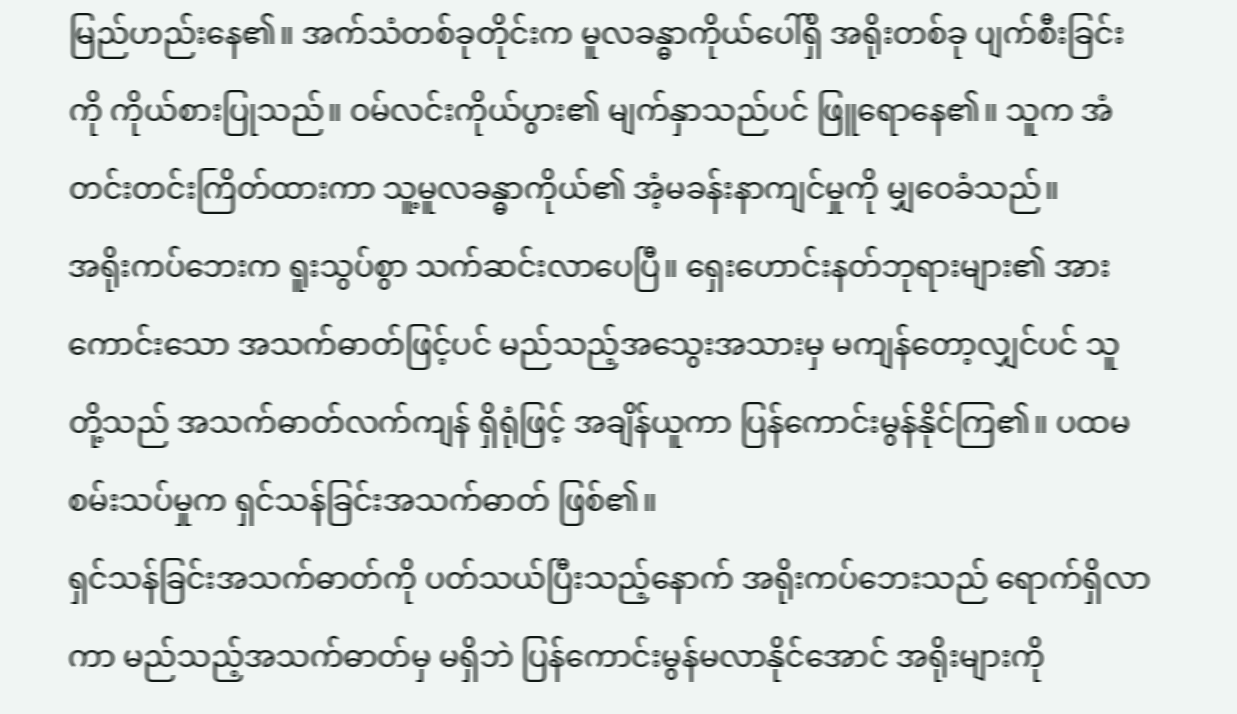မြည်ဟည်းနေ၏။ အက်သံတစ်ခုတိုင်းက မူလခန္ဓာကိုယ်ပေါ်ရှိ အရိုးတစ်ခု ပျက်စီးခြင်းကို ကိုယ်စားပြုသည်။ ဝမ်လင်းကိုယ်ပွား၏ မျက်နှာသည်ပင် ဖြူရောနေ၏။ သူက အံတင်းတင်းကြိတ်ထားကာ သူ့မူလခန္ဓာကိုယ်၏ အံ့မခန်းနာကျင်မှုကို မျှဝေခံသည်။
အရိုးကပ်ဘေးက ရူးသွပ်စွာ သက်ဆင်းလာပေပြီ။ ရှေးဟောင်းနတ်ဘုရားများ၏ အားကောင်းသော အသက်ဓာတ်ဖြင့်ပင် မည်သည့်အသွေးအသားမှ မကျန်တော့လျှင်ပင် သူတို့သည် အသက်ဓာတ်လက်ကျန် ရှိရုံဖြင့် အချိန်ယူကာ ပြန်ကောင်းမွန်နိုင်ကြ၏။ ပထမစမ်းသပ်မှုက ရှင်သန်ခြင်းအသက်ဓာတ် ဖြစ်၏။
ရှင်သန်ခြင်းအသက်ဓာတ်ကို ပတ်သယ်ပြီးသည့်နောက် အရိုးကပ်ဘေးသည် ရောက်ရှိလာကာ မည်သည့်အသက်ဓာတ်မှ မရှိဘဲ ပြန်ကောင်းမွန်မလာနိုင်အောင် အရိုးများကို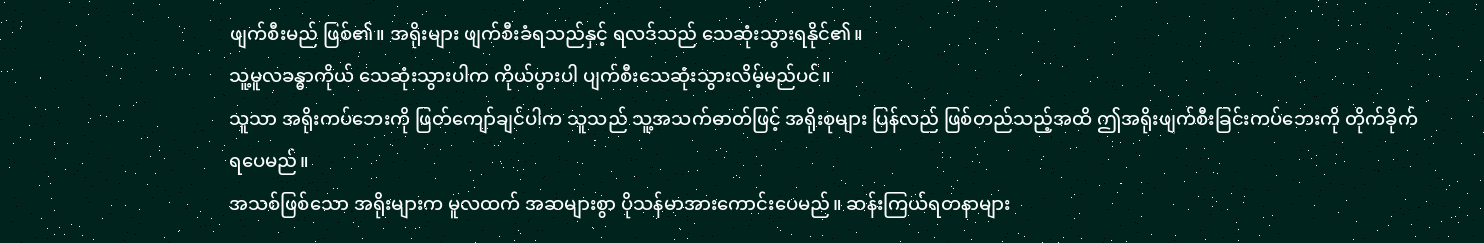ဖျက်စီးမည် ဖြစ်၏။ အရိုးများ ဖျက်စီးခံရသည်နှင့် ရလဒ်သည် သေဆုံးသွားရနိုင်၏။
သူ့မူလခန္ဓာကိုယ် သေဆုံးသွားပါက ကိုယ်ပွားပါ ပျက်စီးသေဆုံးသွားလိမ့်မည်ပင်။
သူသာ အရိုးကပ်ဘေးကို ဖြတ်ကျော်ချင်ပါက သူသည် သူ့အသက်ဓာတ်ဖြင့် အရိုးစုများ ပြန်လည် ဖြစ်တည်သည့်အထိ ဤအရိုးဖျက်စီးခြင်းကပ်ဘေးကို တိုက်ခိုက်ရပေမည်။
အသစ်ဖြစ်သော အရိုးများက မူလထက် အဆများစွာ ပိုသန်မာအားကောင်းပေမည်။ ဆန်းကြယ်ရတနာများ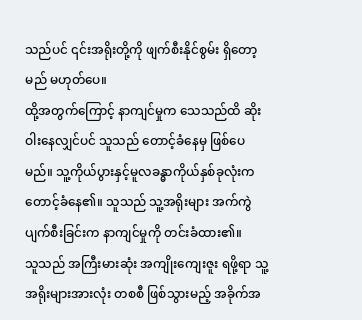သည်ပင် ၎င်းအရိုးတို့ကို ဖျက်စီးနိုင်စွမ်း ရှိတော့မည် မဟုတ်ပေ။
ထို့အတွက်ကြောင့် နာကျင်မှုက သေသည်ထိ ဆိုးဝါးနေလျှင်ပင် သူသည် တောင့်ခံနေမှ ဖြစ်ပေမည်။ သူ့ကိုယ်ပွားနှင့်မူလခန္ဓာကိုယ်နှစ်ခုလုံးက တောင့်ခံနေ၏။ သူသည် သူ့အရိုးများ အက်ကွဲပျက်စီးခြင်းက နာကျင်မှုကို တင်းခံထား၏။
သူသည် အကြီးမားဆုံး အကျိုးကျေးဇူး ရဖို့ရာ သူ့အရိုးများအားလုံး တစစီ ဖြစ်သွားမည့် အခိုက်အ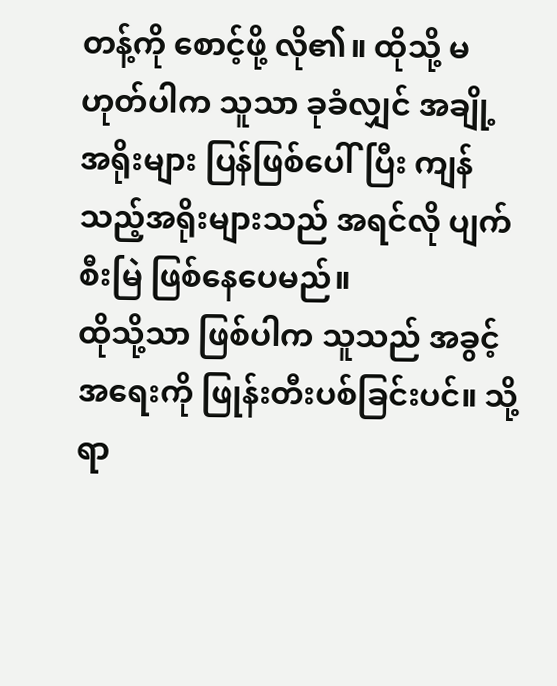တန့်ကို စောင့်ဖို့ လို၏။ ထိုသို့ မဟုတ်ပါက သူသာ ခုခံလျှင် အချို့အရိုးများ ပြန်ဖြစ်ပေါ်ပြီး ကျန်သည့်အရိုးများသည် အရင်လို ပျက်စီးမြဲ ဖြစ်နေပေမည်။
ထိုသို့သာ ဖြစ်ပါက သူသည် အခွင့်အရေးကို ဖြုန်းတီးပစ်ခြင်းပင်။ သို့ရာ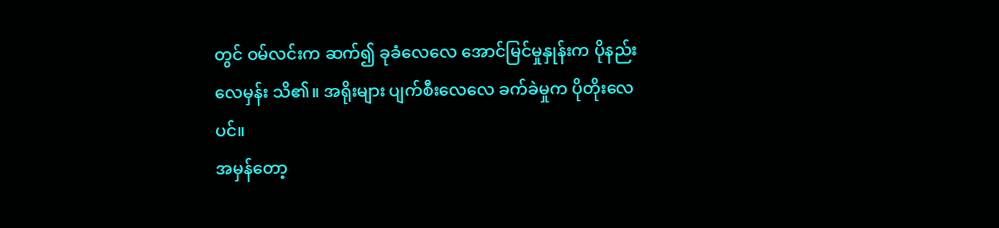တွင် ဝမ်လင်းက ဆက်၍ ခုခံလေလေ အောင်မြင်မှုနှုန်းက ပိုနည်းလေမှန်း သိ၏။ အရိုးများ ပျက်စီးလေလေ ခက်ခဲမှုက ပိုတိုးလေပင်။
အမှန်တော့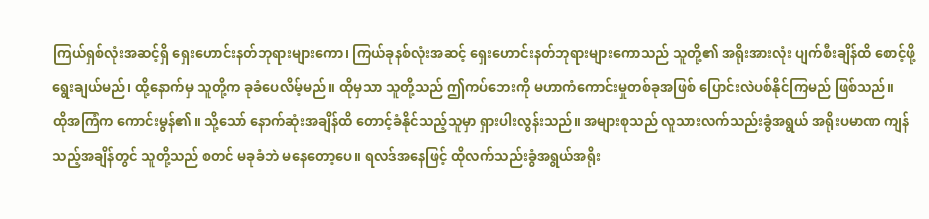ကြယ်ရှစ်လုံးအဆင့်ရှိ ရှေးဟောင်းနတ်ဘုရားများကော၊ ကြယ်ခုနစ်လုံးအဆင့် ရှေးဟောင်းနတ်ဘုရားများကောသည် သူတို့၏ အရိုးအားလုံး ပျက်စီးချိန်ထိ စောင့်ဖို့ ရွေးချယ်မည်၊ ထို့နောက်မှ သူတို့က ခုခံပေလိမ့်မည်။ ထိုမှသာ သူတို့သည် ဤကပ်ဘေးကို မဟာကံကောင်းမှုတစ်ခုအဖြစ် ပြောင်းလဲပစ်နိုင်ကြမည် ဖြစ်သည်။
ထိုအကြံက ကောင်းမွန်၏။ သို့သော် နောက်ဆုံးအချိန်ထိ တောင့်ခံနိုင်သည့်သူမှာ ရှားပါးလွန်းသည်။ အများစုသည် လူသားလက်သည်းခွံအရွယ် အရိုးပမာဏ ကျန်သည့်အချိန်တွင် သူတို့သည် စတင် မခုခံဘဲ မနေတော့ပေ။ ရလဒ်အနေဖြင့် ထိုလက်သည်းခွံအရွယ်အရိုး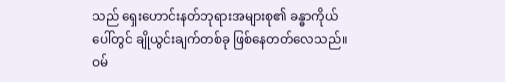သည် ရှေးဟောင်းနတ်ဘုရားအများစု၏ ခန္ဓာကိုယ်ပေါ်တွင် ချိုယွင်းချက်တစ်ခု ဖြစ်နေတတ်လေသည်။
ဝမ်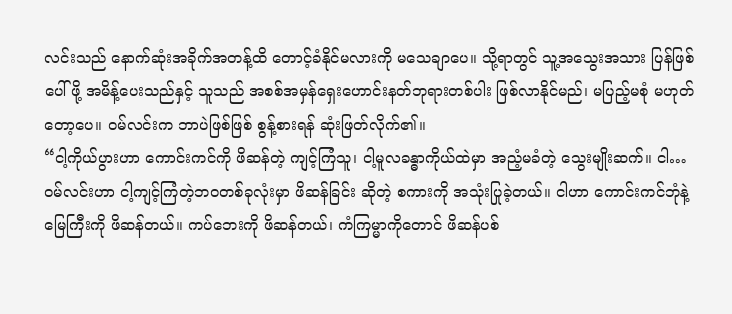လင်းသည် နောက်ဆုံးအခိုက်အတန့်ထိ တောင့်ခံနိုင်မလားကို မသေချာပေ။ သို့ရာတွင် သူ့အသွေးအသား ပြန်ဖြစ်ပေါ်ဖို့ အမိန့်ပေးသည်နှင့် သူသည် အစစ်အမှန်ရှေးဟောင်းနတ်ဘုရားတစ်ပါး ဖြစ်လာနိုင်မည်၊ မပြည့်မစုံ မဟုတ်တော့ပေ။ ဝမ်လင်းက ဘာပဲဖြစ်ဖြစ် စွန့်စားရန် ဆုံးဖြတ်လိုက်၏။
“ငါ့ကိုယ်ပွားဟာ ကောင်းကင်ကို ဖိဆန်တဲ့ ကျင့်ကြံသူ၊ ငါ့မူလခန္ဓာကိုယ်ထဲမှာ အညံ့မခံတဲ့ သွေးမျိုးဆက်။ ငါ…ဝမ်လင်းဟာ ငါ့ကျင့်ကြံတဲ့ဘဝတစ်ခုလုံးမှာ ဖိဆန်ခြင်း ဆိုတဲ့ စကားကို အသုံးပြုခဲ့တယ်။ ငါဟာ ကောင်းကင်ဘုံနဲ့မြေကြီးကို ဖိဆန်တယ်။ ကပ်ဘေးကို ဖိဆန်တယ်၊ ကံကြမ္မာကိုတောင် ဖိဆန်ပစ်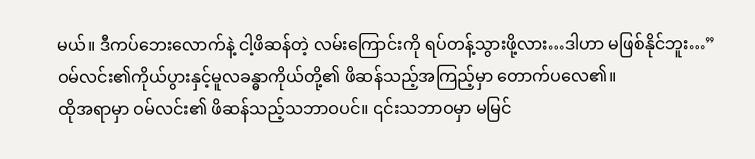မယ်။ ဒီကပ်ဘေးလောက်နဲ့ ငါ့ဖိဆန်တဲ့ လမ်းကြောင်းကို ရပ်တန့်သွားဖို့လား…ဒါဟာ မဖြစ်နိုင်ဘူး…”
ဝမ်လင်း၏ကိုယ်ပွားနှင့်မူလခန္ဓာကိုယ်တို့၏ ဖိဆန်သည့်အကြည့်မှာ တောက်ပလေ၏။
ထိုအရာမှာ ဝမ်လင်း၏ ဖိဆန်သည့်သဘာဝပင်။ ၎င်းသဘာဝမှာ မမြင်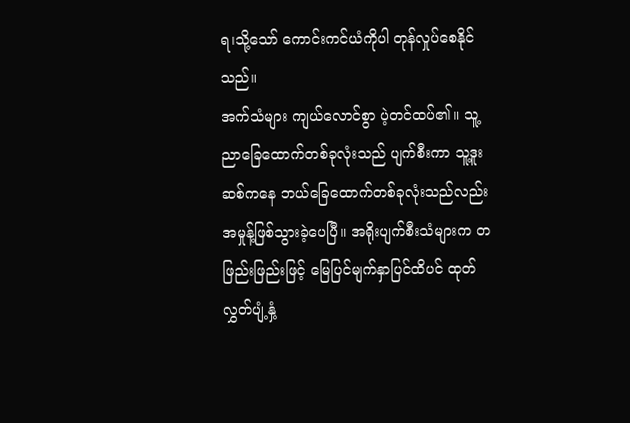ရ၊သို့သော် ကောင်းကင်ယံကိုပါ တုန်လှုပ်စေနိုင်သည်။
အက်သံများ ကျယ်လောင်စွာ ပဲ့တင်ထပ်၏။ သူ့ညာခြေထောက်တစ်ခုလုံးသည် ပျက်စီးကာ သူ့ဒူးဆစ်ကနေ ဘယ်ခြေထောက်တစ်ခုလုံးသည်လည်း အမှုန့်ဖြစ်သွားခဲ့ပေပြီ။ အရိုးပျက်စီးသံများက တဖြည်းဖြည်းဖြင့် မြေပြင်မျက်နှာပြင်ထိပင် ထုတ်လွှတ်ပျံ့နှံ့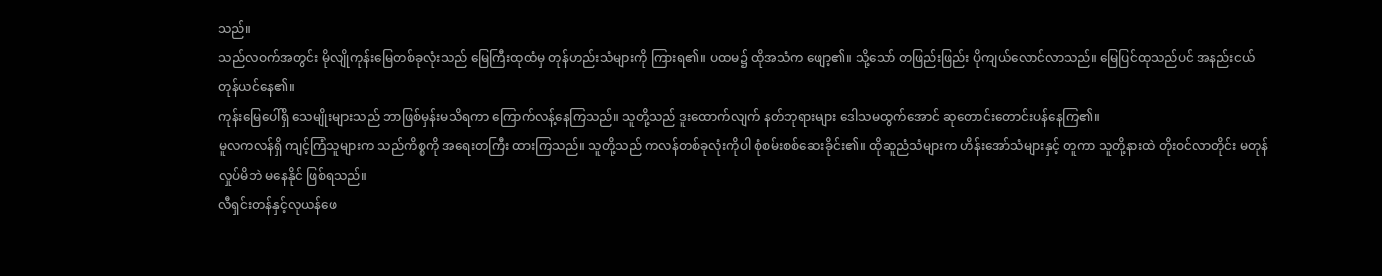သည်။
သည်လဝက်အတွင်း မိုလျိုကုန်းမြေတစ်ခုလုံးသည် မြေကြီးထုထံမှ တုန်ဟည်းသံများကို ကြားရ၏။ ပထမ၌ ထိုအသံက ဖျော့၏။ သို့သော် တဖြည်းဖြည်း ပိုကျယ်လောင်လာသည်။ မြေပြင်ထုသည်ပင် အနည်းငယ် တုန်ယင်နေ၏။
ကုန်းမြေပေါ်ရှိ သေမျိုးများသည် ဘာဖြစ်မှန်းမသိရကာ ကြောက်လန့်နေကြသည်။ သူတို့သည် ဒူးထောက်လျက် နတ်ဘုရားများ ဒေါသမထွက်အောင် ဆုတောင်းတောင်းပန်နေကြ၏။
မူလကလန်ရှိ ကျင့်ကြံသူများက သည်ကိစ္စကို အရေးတကြီး ထားကြသည်။ သူတို့သည် ကလန်တစ်ခုလုံးကိုပါ စုံစမ်းစစ်ဆေးခိုင်း၏။ ထိုဆူညံသံများက ဟိန်းအော်သံများနှင့် တူကာ သူတို့နားထဲ တိုးဝင်လာတိုင်း မတုန်လှုပ်မိဘဲ မနေနိုင် ဖြစ်ရသည်။
လီရှင်းတန်နှင့်လုယန်ဖေ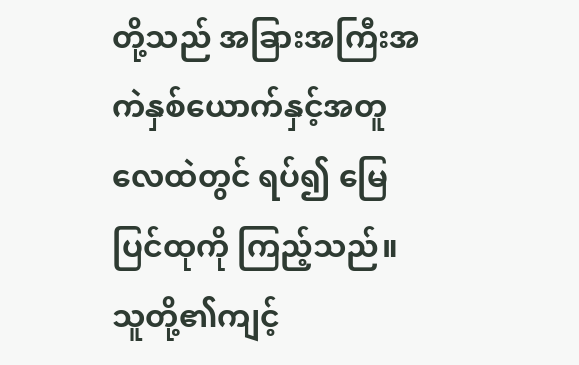တို့သည် အခြားအကြီးအကဲနှစ်ယောက်နှင့်အတူ လေထဲတွင် ရပ်၍ မြေပြင်ထုကို ကြည့်သည်။ သူတို့၏ကျင့်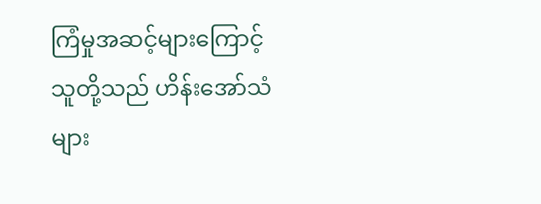ကြံမှုအဆင့်များကြောင့် သူတို့သည် ဟိန်းအော်သံများ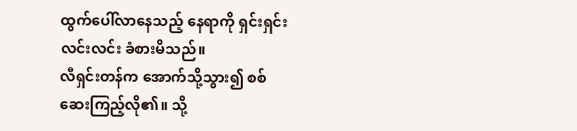ထွက်ပေါ်လာနေသည့် နေရာကို ရှင်းရှင်းလင်းလင်း ခံစားမိသည်။
လီရှင်းတန်က အောက်သို့သွား၍ စစ်ဆေးကြည့်လို၏။ သို့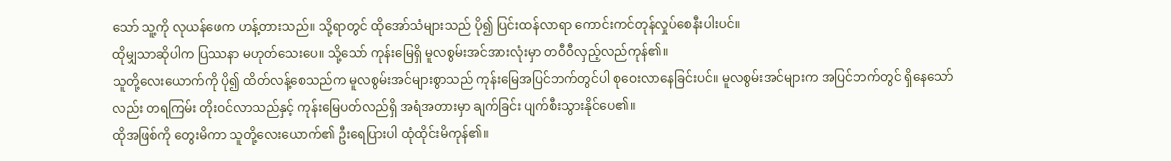သော် သူ့ကို လုယန်ဖေက ဟန့်တားသည်။ သို့ရာတွင် ထိုအော်သံများသည် ပို၍ ပြင်းထန်လာရာ ကောင်းကင်တုန်လှုပ်စေနီးပါးပင်။
ထိုမျှသာဆိုပါက ပြဿနာ မဟုတ်သေးပေ။ သို့သော် ကုန်းမြေရှိ မူလစွမ်းအင်အားလုံးမှာ တဝီဝီလှည့်လည်ကုန်၏။
သူတို့လေးယောက်ကို ပို၍ ထိတ်လန့်စေသည်က မူလစွမ်းအင်များစွာသည် ကုန်းမြေအပြင်ဘက်တွင်ပါ စုဝေးလာနေခြင်းပင်။ မူလစွမ်းအင်များက အပြင်ဘက်တွင် ရှိနေသော်လည်း တရကြမ်း တိုးဝင်လာသည်နှင့် ကုန်းမြေပတ်လည်ရှိ အရံအတားမှာ ချက်ခြင်း ပျက်စီးသွားနိုင်ပေ၏။
ထိုအဖြစ်ကို တွေးမိကာ သူတို့လေးယောက်၏ ဦးရေပြားပါ ထုံထိုင်းမိကုန်၏။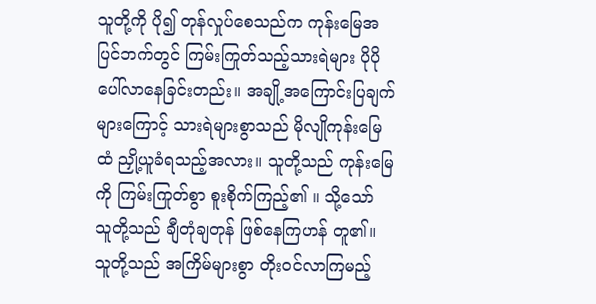သူတို့ကို ပို၍ တုန်လှုပ်စေသည်က ကုန်းမြေအပြင်ဘက်တွင် ကြမ်းကြုတ်သည့်သားရဲများ ပိုပို ပေါ်လာနေခြင်းတည်း။ အချို့အကြောင်းပြချက်များကြောင့် သားရဲများစွာသည် မိုလျိုကုန်းမြေထံ ညှို့ယူခံရသည့်အလား။ သူတို့သည် ကုန်းမြေကို ကြမ်းကြုတ်စွာ စူးစိုက်ကြည့်၏ ။ သို့သော် သူတို့သည် ချီတုံချတုန် ဖြစ်နေကြဟန် တူ၏။
သူတို့သည် အကြိမ်များစွာ တိုးဝင်လာကြမည့်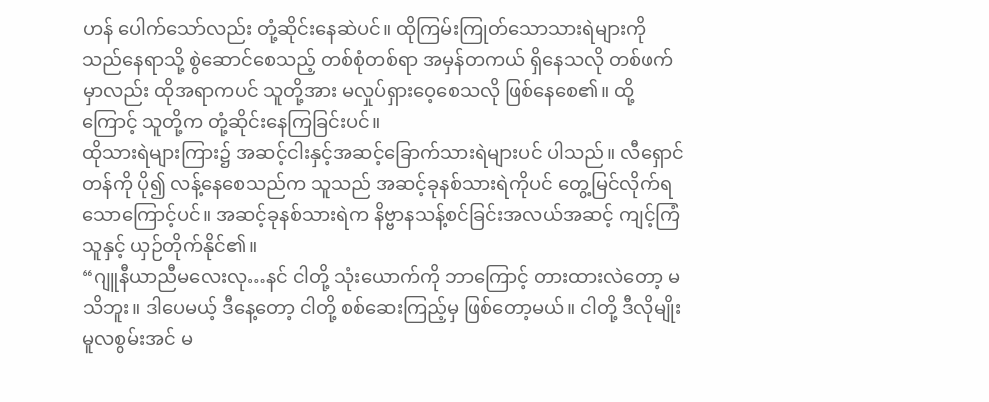ဟန် ပေါက်သော်လည်း တုံ့ဆိုင်းနေဆဲပင်။ ထိုကြမ်းကြုတ်သောသားရဲများကို သည်နေရာသို့ စွဲဆောင်စေသည့် တစ်စုံတစ်ရာ အမှန်တကယ် ရှိနေသလို တစ်ဖက်မှာလည်း ထိုအရာကပင် သူတို့အား မလှုပ်ရှားဝေ့စေသလို ဖြစ်နေစေ၏။ ထို့ကြောင့် သူတို့က တုံ့ဆိုင်းနေကြခြင်းပင်။
ထိုသားရဲများကြား၌ အဆင့်ငါးနှင့်အဆင့်ခြောက်သားရဲများပင် ပါသည်။ လီရှောင်တန်ကို ပို၍ လန့်နေစေသည်က သူသည် အဆင့်ခုနစ်သားရဲကိုပင် တွေ့မြင်လိုက်ရသောကြောင့်ပင်။ အဆင့်ခုနစ်သားရဲက နိဗ္ဗာနသန့်စင်ခြင်းအလယ်အဆင့် ကျင့်ကြံသူနှင့် ယှဉ်တိုက်နိုင်၏။
“ဂျူနီယာညီမလေးလု…နင် ငါတို့ သုံးယောက်ကို ဘာကြောင့် တားထားလဲတော့ မသိဘူး။ ဒါပေမယ့် ဒီနေ့တော့ ငါတို့ စစ်ဆေးကြည့်မှ ဖြစ်တော့မယ်။ ငါတို့ ဒီလိုမျိုး မူလစွမ်းအင် မ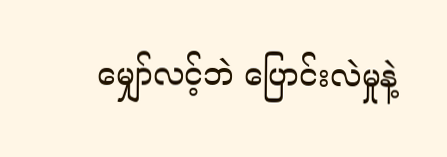မျှော်လင့်ဘဲ ပြောင်းလဲမှုနဲ့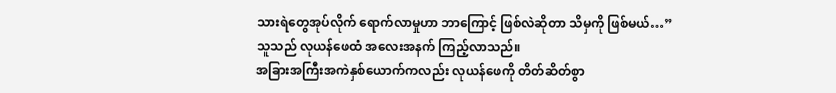သားရဲတွေအုပ်လိုက် ရောက်လာမှုဟာ ဘာကြောင့် ဖြစ်လဲဆိုတာ သိမှကို ဖြစ်မယ်…”
သူသည် လုယန်ဖေထံ အလေးအနက် ကြည့်လာသည်။
အခြားအကြီးအကဲနှစ်ယောက်ကလည်း လုယန်ဖေကို တိတ်ဆိတ်စွာ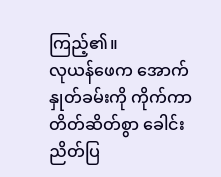ကြည့်၏။
လုယန်ဖေက အောက်နှုတ်ခမ်းကို ကိုက်ကာ တိတ်ဆိတ်စွာ ခေါင်းညိတ်ပြ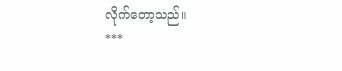လိုက်တော့သည်။
***